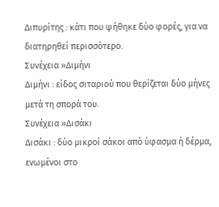Διπυρίτης : κάτι που ψήθηκε δύο φορές, για να διατηρηθεί περισσότερο.
Συνέχεια »Διμήνι
Διμήνι : είδος σιταριού που θερίζεται δύο μήνες μετά τη σπορά του.
Συνέχεια »Δισάκι
Δισάκι : δύο μικροί σάκοι από ύφασμα ή δέρμα, ενωμένοι στο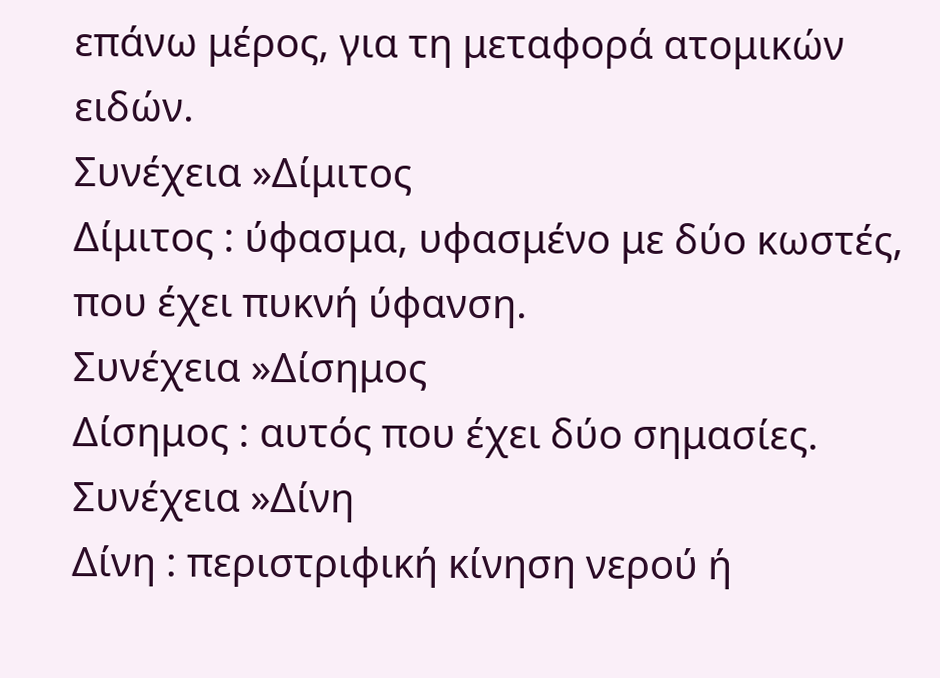επάνω μέρος, για τη μεταφορά ατομικών ειδών.
Συνέχεια »Δίμιτος
Δίμιτος : ύφασμα, υφασμένο με δύο κωστές, που έχει πυκνή ύφανση.
Συνέχεια »Δίσημος
Δίσημος : αυτός που έχει δύο σημασίες.
Συνέχεια »Δίνη
Δίνη : περιστριφική κίνηση νερού ή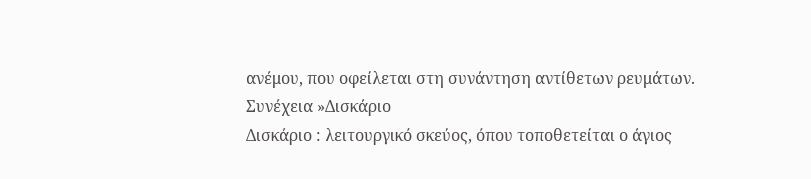ανέμου, που οφείλεται στη συνάντηση αντίθετων ρευμάτων.
Συνέχεια »Δισκάριο
Δισκάριο : λειτουργικό σκεύος, όπου τοποθετείται ο άγιος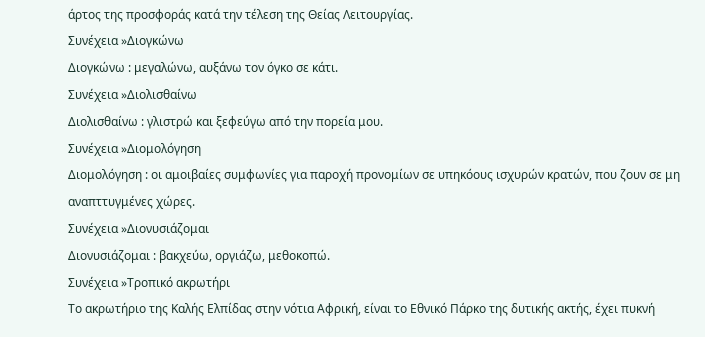άρτος της προσφοράς κατά την τέλεση της Θείας Λειτουργίας.
Συνέχεια »Διογκώνω
Διογκώνω : μεγαλώνω, αυξάνω τον όγκο σε κάτι.
Συνέχεια »Διολισθαίνω
Διολισθαίνω : γλιστρώ και ξεφεύγω από την πορεία μου.
Συνέχεια »Διομολόγηση
Διομολόγηση : οι αμοιβαίες συμφωνίες για παροχή προνομίων σε υπηκόους ισχυρών κρατών, που ζουν σε μη αναπττυγμένες χώρες.
Συνέχεια »Διονυσιάζομαι
Διονυσιάζομαι : βακχεύω, οργιάζω, μεθοκοπώ.
Συνέχεια »Τροπικό ακρωτήρι
Το ακρωτήριο της Καλής Ελπίδας στην νότια Αφρική, είναι το Εθνικό Πάρκο της δυτικής ακτής, έχει πυκνή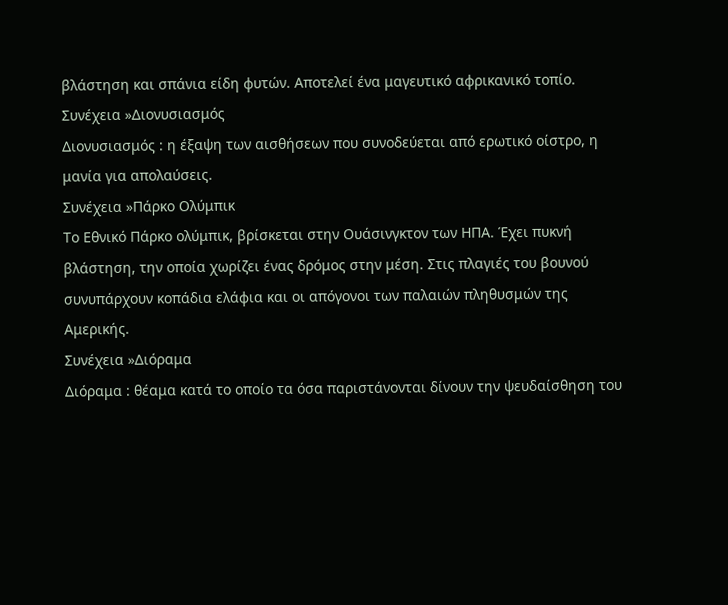βλάστηση και σπάνια είδη φυτών. Αποτελεί ένα μαγευτικό αφρικανικό τοπίο.
Συνέχεια »Διονυσιασμός
Διονυσιασμός : η έξαψη των αισθήσεων που συνοδεύεται από ερωτικό οίστρο, η μανία για απολαύσεις.
Συνέχεια »Πάρκο Ολύμπικ
Το Εθνικό Πάρκο ολύμπικ, βρίσκεται στην Ουάσινγκτον των ΗΠΑ. Έχει πυκνή βλάστηση, την οποία χωρίζει ένας δρόμος στην μέση. Στις πλαγιές του βουνού συνυπάρχουν κοπάδια ελάφια και οι απόγονοι των παλαιών πληθυσμών της Αμερικής.
Συνέχεια »Διόραμα
Διόραμα : θέαμα κατά το οποίο τα όσα παριστάνονται δίνουν την ψευδαίσθηση του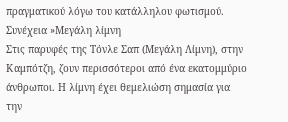πραγματικού λόγω του κατάλληλου φωτισμού.
Συνέχεια »Μεγάλη λίμνη
Στις παρυφές της Τόνλε Σαπ (Μεγάλη Λίμνη), στην Καμπότζη, ζουν περισσότεροι από ένα εκατομμύριο άνθρωποι. Η λίμνη έχει θεμελιώση σημασία για την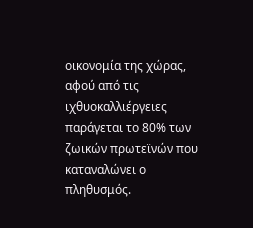οικονομία της χώρας, αφού από τις ιχθυοκαλλιέργειες παράγεται το 80% των ζωικών πρωτεϊνών που καταναλώνει ο πληθυσμός.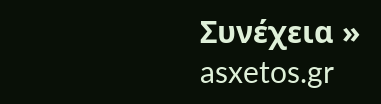Συνέχεια »
asxetos.gr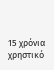15 χρόνια χρηστικό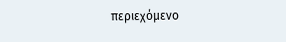περιεχόμενο